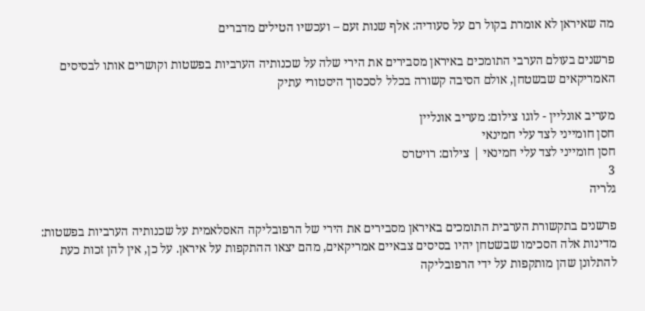מה שאיראן לא אומרת בקול רם על סעודיה: אלף שנות זעם – ועכשיו הטילים מדברים

פרשנים בעולם הערבי התומכים באיראן מסבירים את הירי שלה על שכנותיה הערביות בפשטות וקושרים אותו לבסיסים האמריקאים שבשטחן, אולם הסיבה קשורה בכלל לסכסוך היסטורי עתיק

מעריב אונליין - לוגו צילום: מעריב אונליין
חסן חומייני לצד עלי חמינאי
חסן חומייני לצד עלי חמינאי | צילום: רויטרס
3
גלריה

פרשנים בתקשורת הערבית התומכים באיראן מסבירים את הירי של הרפובליקה האסלאמית על שכנותיה הערביות בפשטות: מדינות אלה הסכימו שבשטחן יהיו בסיסים צבאיים אמריקאים, מהם יצאו ההתקפות על איראן. על כן, אין להן זכות כעת להתלונן שהן מותקפות על ידי הרפובליקה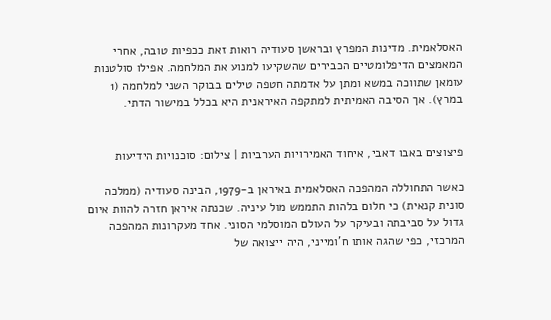האסלאמית. מדינות המפרץ ובראשן סעודיה רואות זאת ככפיות טובה, אחרי המאמצים הדיפלומטיים הכבירים שהשקיעו למנוע את המלחמה. אפילו סולטנות עומאן שתווכה במשא ומתן על אדמתה חטפה טילים בבוקר השני למלחמה (1 במרץ). אך הסיבה האמיתית למתקפה האיראנית היא בכלל במישור הדתי.


פיצוצים באבו דאבי, איחוד האמירויות הערביות | צילום: סוכנויות הידיעות

כאשר התחוללה המהפכה האסלאמית באיראן ב-1979, הבינה סעודיה (ממלכה סונית קנאית) כי חלום בלהות התממש מול עיניה. שכנתה איראן חזרה להוות איום גדול על סביבתה ובעיקר על העולם המוסלמי הסוני. אחד מעקרונות המהפכה המרכזי, כפי שהגה אותו ח'ומייני, היה ייצואה של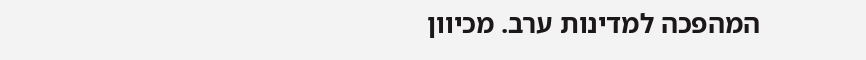המהפכה למדינות ערב. מכיוון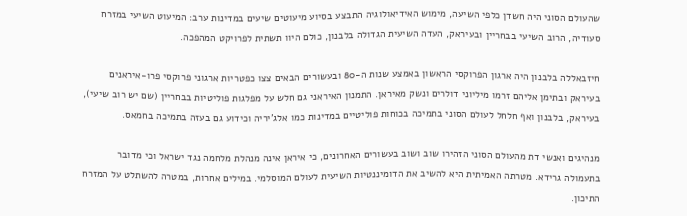שהעולם הסוני היה חשדן כלפי השיעה, מימוש האידיאולוגיה התבצע בסיוע מיעוטים שיעים במדינות ערב: המיעוט השיעי במזרח סעודיה, הרוב השיעי בבחריין ובעיראק, העדה השיעית הגדולה בלבנון, כולם היוו תשתית לפרויקט המהפכה.

חיזבאללה בלבנון היה ארגון הפרוקסי הראשון באמצע שנות ה-80 ובעשורים הבאים צצו כפטריות ארגוני פרוקסי פרו-איראנים בעיראק ובתימן אליהם זרמו מיליוני דולרים ונשק מאיראן. התמנון האיראני גם חלש על מפלגות פוליטיות בבחריין (שם יש רוב שיעי), בעיראק, בלבנון ואף חלחל לעולם הסוני בתמיכה בכוחות פוליטיים במדינות כמו אלג'יריה וכידוע גם בעזה בתמיכה בחמאס.

מנהיגים ואנשי דת מהעולם הסוני הזהירו שוב ושוב בעשורים האחרונים, כי איראן אינה מנהלת מלחמה נגד ישראל וכי מדובר בתעמולה גרידא. מטרתה האמיתית היא להשיב את הדומיננטיות השיעית לעולם המוסלמי. במילים אחרות, במטרה להשתלט על המזרח התיכון.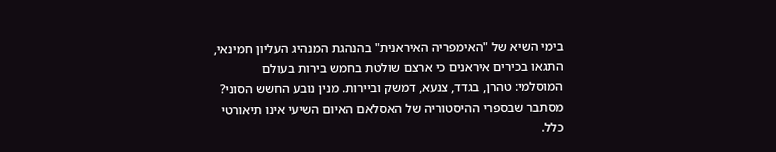בימי השיא של "האימפריה האיראנית" בהנהגת המנהיג העליון חמינאי, התגאו בכירים איראנים כי ארצם שולטת בחמש בירות בעולם המוסלמי: טהרן, בגדד, צנעא, דמשק וביירות. מנין נובע החשש הסוני? מסתבר שבספרי ההיסטוריה של האסלאם האיום השיעי אינו תיאורטי כלל.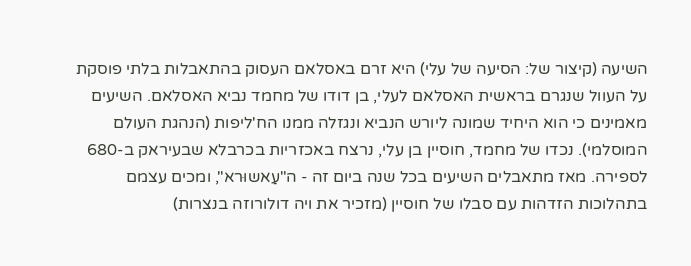השיעה (קיצור של: הסיעה של עלי) היא זרם באסלאם העסוק בהתאבלות בלתי פוסקת על העוול שנגרם בראשית האסלאם לעלי, בן דודו של מחמד נביא האסלאם. השיעים מאמינים כי הוא היחיד שמונה ליורש הנביא ונגזלה ממנו הח'ליפות (הנהגת העולם המוסלמי). נכדו של מחמד, חוסיין בן עלי, נרצח באכזריות בכרבלא שבעיראק ב-680 לספירה. מאז מתאבלים השיעים בכל שנה ביום זה - ה"עַאשוּרא", ומכים עצמם בתהלוכות הזדהות עם סבלו של חוסיין (מזכיר את ויה דולורוזה בנצרות)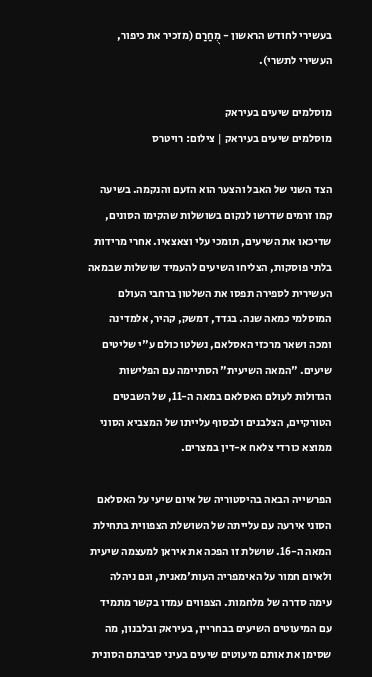בעשירי לחודש הראשון - מֻחַרַם (מזכיר את כיפור, העשירי לתשרי).

מוסלמים שיעים בעיראק
מוסלמים שיעים בעיראק | צילום: רויטרס

הצד השני של האבל והצער הוא הזעם והנקמה. בשיעה קמו זרמים שדרשו לנקום בשושלות שהקימו הסונים, שדיכאו את השיעים, תומכי עלי וצאצאיו. אחרי מרידות בלתי פוסקות, הצליחו השיעים להעמיד שושלות שבמאה העשירית לספירה תפסו את השלטון ברחבי העולם המוסלמי כמאה שנה. בגדד, דמשק, קהיר, אלמדינה ומכה ושאר מרכזי האסלאם, נשלטו כולם ע"י שליטים שיעים. "המאה השיעית" הסתיימה עם הפלישות הגדולות לעולם האסלאם במאה ה-11, של השבטים הטורקיים, הצלבנים ולבסוף עלייתו של המצביא הסוני ממוצא כורדי צלאח א-דין במצרים.

הפרשייה הבאה בהיסטוריה של איום שיעי על האסלאם הסוני אירעה עם עלייתה של השושלת הצפווית בתחילת המאה ה-16. שושלת זו הפכה את איראן למעצמה שיעית ולאיום חמור על האימפריה העות'מאנית, וגם ניהלה עימה סדרה של מלחמות. הצפווים עמדו בקשר מתמיד עם המיעוטים השיעים בבחריין, בעיראק ובלבנון, מה שסימן את אותם מיעוטים שיעים בעיני סביבתם הסונית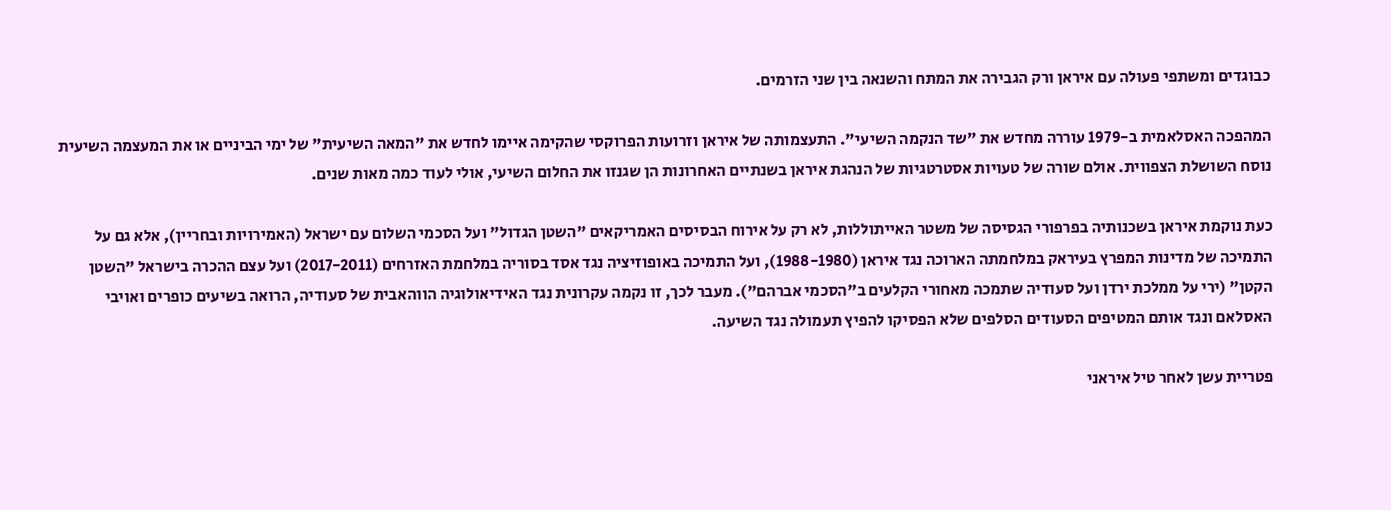כבוגדים ומשתפי פעולה עם איראן ורק הגבירה את המתח והשנאה בין שני הזרמים.

המהפכה האסלאמית ב-1979 עוררה מחדש את "שד הנקמה השיעי". התעצמותה של איראן וזרועות הפרוקסי שהקימה איימו לחדש את "המאה השיעית" של ימי הביניים או את המעצמה השיעית נוסח השושלת הצפווית. אולם שורה של טעויות אסטרטגיות של הנהגת איראן בשנתיים האחרונות הן שגנזו את החלום השיעי, אולי לעוד כמה מאות שנים.

כעת נוקמת איראן בשכנותיה בפרפורי הגסיסה של משטר האייתוללות, לא רק על אירוח הבסיסים האמריקאים "השטן הגדול" ועל הסכמי השלום עם ישראל (האמירויות ובחריין), אלא גם על התמיכה של מדינות המפרץ בעיראק במלחמתה הארוכה נגד איראן (1988-1980), ועל התמיכה באופוזיציה נגד אסד בסוריה במלחמת האזרחים (2017-2011) ועל עצם ההכרה בישראל "השטן הקטן" (ירי על ממלכת ירדן ועל סעודיה שתמכה מאחורי הקלעים ב"הסכמי אברהם"). מעבר לכך, זו נקמה עקרונית נגד האידיאולוגיה הווהאבית של סעודיה, הרואה בשיעים כופרים ואויבי האסלאם ונגד אותם המטיפים הסעודים הסלפים שלא הפסיקו להפיץ תעמולה נגד השיעה.

פטריית עשן לאחר טיל איראני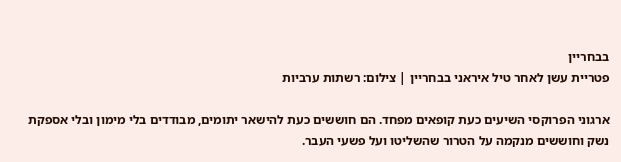בבחריין
פטריית עשן לאחר טיל איראני בבחריין | צילום: רשתות ערביות

ארגוני הפרוקסי השיעים כעת קופאים מפחד. הם חוששים כעת להישאר יתומים, מבודדים בלי מימון ובלי אספקת נשק וחוששים מנקמה על הטרור שהשליטו ועל פשעי העבר.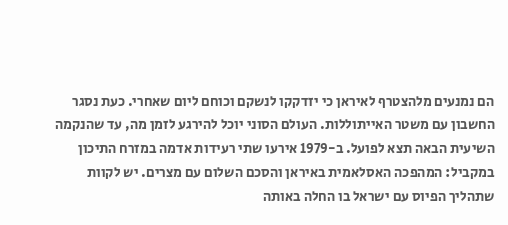הם נמנעים מלהצטרף לאיראן כי יזדקקו לנשקם וכוחם ליום שאחרי. כעת נסגר החשבון עם משטר האייתוללות. העולם הסוני יוכל להירגע לזמן מה, עד שהנקמה השיעית הבאה תצא לפועל. ב-1979 אירעו שתי רעידות אדמה במזרח התיכון במקביל: המהפכה האסלאמית באיראן והסכם השלום עם מצרים. יש לקוות שתהליך הפיוס עם ישראל בו החלה באותה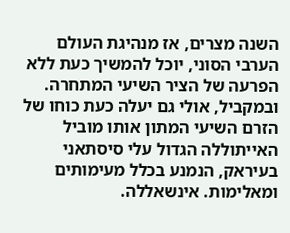השנה מצרים, אז מנהיגת העולם הערבי הסוני, יוכל להמשיך כעת ללא הפרעה של הציר השיעי המתחרה. ובמקביל, אולי גם יעלה כעת כוחו של הזרם השיעי המתון אותו מוביל האייתוללה הגדול עלי סיסתאני בעיראק, הנמנע בכלל מעימותים ומאלימות. אינשאללה.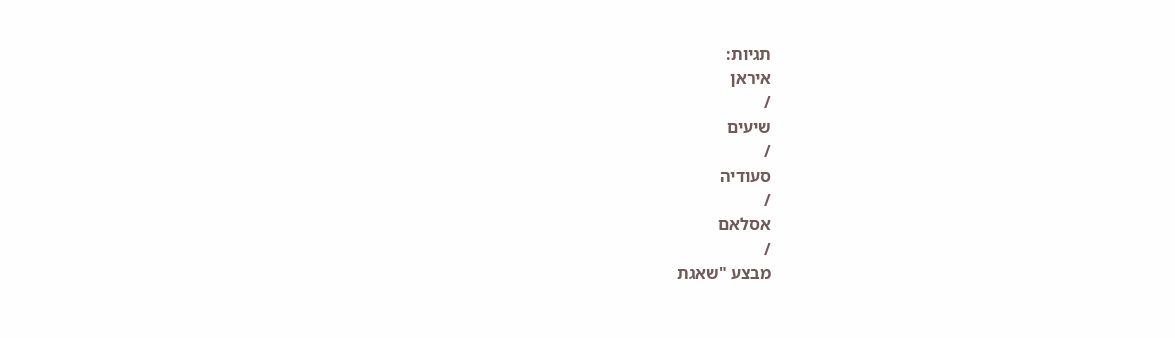תגיות:
איראן
/
שיעים
/
סעודיה
/
אסלאם
/
מבצע "שאגת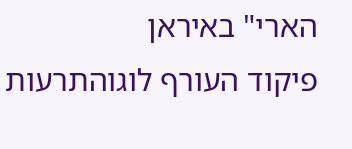הארי" באיראן
פיקוד העורף לוגוהתרעות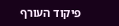פיקוד העורף